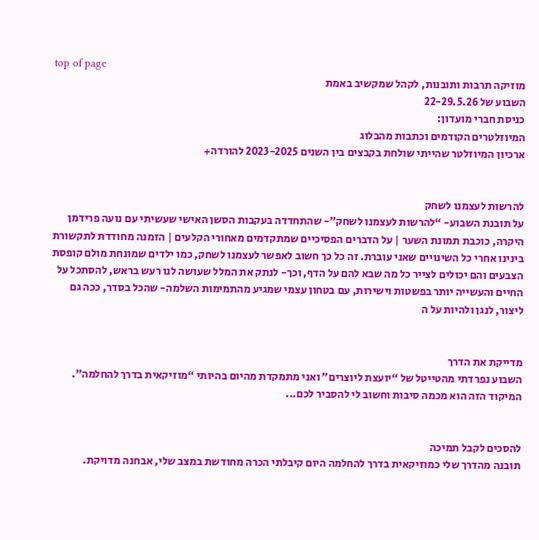top of page
מוזיקה תרבות ותובנות, לקהל שמקשיב באמת
השבוע של 22-29.5.26
כניסת חברי מועדון:
המיוזלטרים הקודמים וכתבות מהבלוג
ארכיון המיוזלטר שהייתי שולחת בקבצים בין השנים 2023-2025 להורדה+


להרשות לעצמנו לשחק
על תובנת השבוע- “להרשות לעצמנו לשחק”- שהתחדדה בעקבות הסשן האישי שעשיתי עם נועה פרידמן היקרה, כוכבת תמונת השער | על הדברים הפסיכיים שמתקדמים מאחורי הקלעים | הזמנה מחודדת לתקשורת בינינו אחרי כל השינויים שאני עוברת. זה כל כך חשוב לאפשר לעצמנו לשחק, כמו ילדים שמונחת מולם קופסת הצבעים והם יכולים לצייר כל מה שבא להם על הדף, וכך- לנתק את המלל שעושה לנו רעש בראש, להסתכל על החיים והעשייה יותר בפשטות וישירות, עם בטחון עצמי שמגיע מהתמימות השלמה- שהכל בסדר, ככה גם ליצור, לנגן ולהיות על ה


מדייקת את הדרך
השבוע נפרדתי מהטייטל של “יועצת ליוצרים” ואני מתמקדת מהיום בהיותי “מוזיקאית בדרך להחלמה”. המיקוד הזה הוא מכמה סיבות וחשוב לי להסביר לכם...


להסכים לקבל תמיכה
תובנה מהדרך שלי כמוזיקאית בדרך להחלמה היום קיבלתי הכרה מחודשת במצב שלי, אבחנה מדויקת.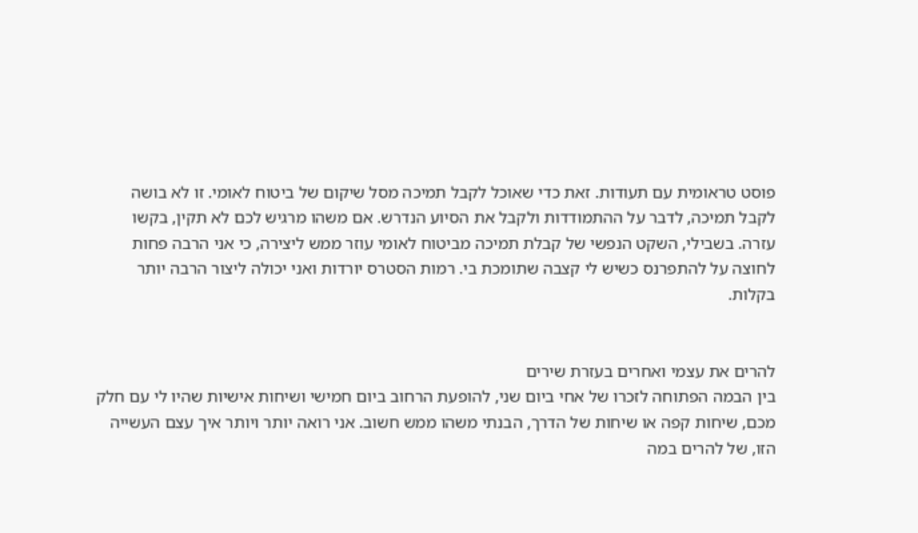פוסט טראומית עם תעודות. זאת כדי שאוכל לקבל תמיכה מסל שיקום של ביטוח לאומי. זו לא בושה לקבל תמיכה, לדבר על ההתמודדות ולקבל את הסיוע הנדרש. אם משהו מרגיש לכם לא תקין, בקשו עזרה. בשבילי, השקט הנפשי של קבלת תמיכה מביטוח לאומי עוזר ממש ליצירה, כי אני הרבה פחות לחוצה על להתפרנס כשיש לי קצבה שתומכת בי. רמות הסטרס יורדות ואני יכולה ליצור הרבה יותר בקלות.


להרים את עצמי ואחרים בעזרת שירים
בין הבמה הפתוחה לזכרו של אחי ביום שני, להופעת הרחוב ביום חמישי ושיחות אישיות שהיו לי עם חלק מכם, שיחות קפה או שיחות של הדרך, הבנתי משהו ממש חשוב. אני רואה יותר ויותר איך עצם העשייה הזו, של להרים במה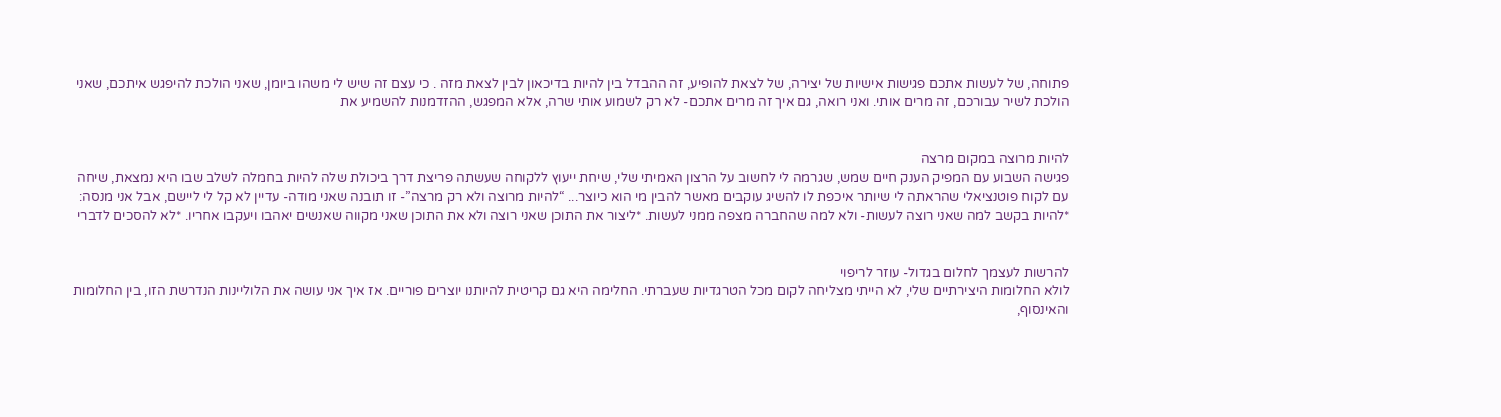פתוחה, של לעשות אתכם פגישות אישיות של יצירה, של לצאת להופיע, זה ההבדל בין להיות בדיכאון לבין לצאת מזה . כי עצם זה שיש לי משהו ביומן, שאני הולכת להיפגש איתכם, שאני הולכת לשיר עבורכם, זה מרים אותי. ואני רואה, גם איך זה מרים אתכם- לא רק לשמוע אותי שרה, אלא המפגש, ההזדמנות להשמיע את


להיות מרוצה במקום מרצה
פגישה השבוע עם המפיק הענק חיים שמש, שגרמה לי לחשוב על הרצון האמיתי שלי, שיחת ייעוץ ללקוחה שעשתה פריצת דרך ביכולת שלה להיות בחמלה לשלב שבו היא נמצאת, שיחה עם לקוח פוטנציאלי שהראתה לי שיותר איכפת לו להשיג עוקבים מאשר להבין מי הוא כיוצר... “להיות מרוצה ולא רק מרצה”- זו תובנה שאני מודה- עדיין לא קל לי ליישם, אבל אני מנסה: *להיות בקשב למה שאני רוצה לעשות- ולא למה שהחברה מצפה ממני לעשות. *ליצור את התוכן שאני רוצה ולא את התוכן שאני מקווה שאנשים יאהבו ויעקבו אחריו. *לא להסכים לדברי


להרשות לעצמך לחלום בגדול- עוזר לריפוי
לולא החלומות היצירתיים שלי, לא הייתי מצליחה לקום מכל הטרגדיות שעברתי. החלימה היא גם קריטית להיותנו יוצרים פוריים. אז איך אני עושה את הלוליינות הנדרשת הזו, בין החלומות והאינסוף,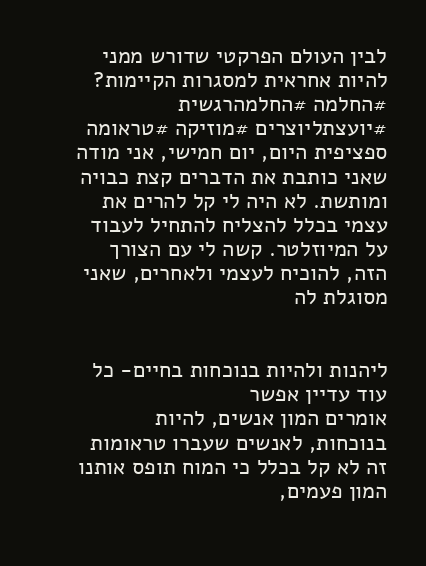לבין העולם הפרקטי שדורש ממני להיות אחראית למסגרות הקיימות? #החלמה #החלמהרגשית #יועצתליוצרים #מוזיקה #טראומה ספציפית היום, יום חמישי, אני מודה שאני כותבת את הדברים קצת כבויה ומותשת. לא היה לי קל להרים את עצמי בכלל להצליח להתחיל לעבוד על המיוזלטר. קשה לי עם הצורך הזה, להוכיח לעצמי ולאחרים, שאני מסוגלת לה


ליהנות ולהיות בנוכחות בחיים- כל עוד עדיין אפשר
אומרים המון אנשים, להיות בנוכחות, לאנשים שעברו טראומות זה לא קל בכלל כי המוח תופס אותנו המון פעמים,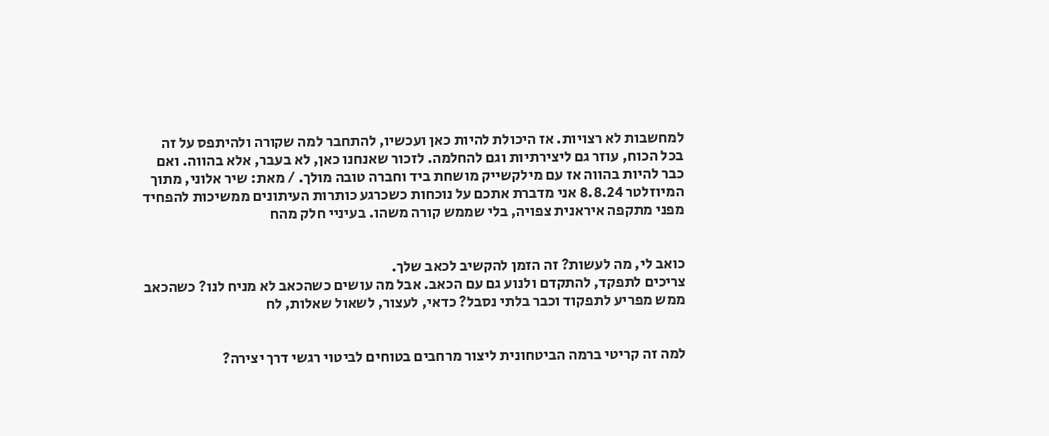למחשבות לא רצויות. אז היכולת להיות כאן ועכשיו, להתחבר למה שקורה ולהיתפס על זה בכל הכוח, עוזר גם ליצירתיות וגם להחלמה. לזכור שאנחנו כאן, לא בעבר, אלא בהווה. ואם כבר להיות בהווה אז עם מילקשייק מושחת ביד וחברה טובה מולך. / מאת: שיר אלוני, מתוך המיוזלטר 8.8.24 אני מדברת אתכם על נוכחות כשכרגע כותרות העיתונים ממשיכות להפחיד מפני מתקפה איראנית צפויה, בלי שממש קורה משהו. בעיניי חלק מהח


כואב לי, מה לעשות? זה הזמן להקשיב לכאב שלך.
צריכים לתפקד, להתקדם ולנוע גם עם הכאב. אבל מה עושים כשהכאב לא מניח לנו? כשהכאב ממש מפריע לתפקוד וכבר בלתי נסבל? כדאי, לעצור, לשאול שאלות, לח


למה זה קריטי ברמה הביטחונית ליצור מרחבים בטוחים לביטוי רגשי דרך יצירה?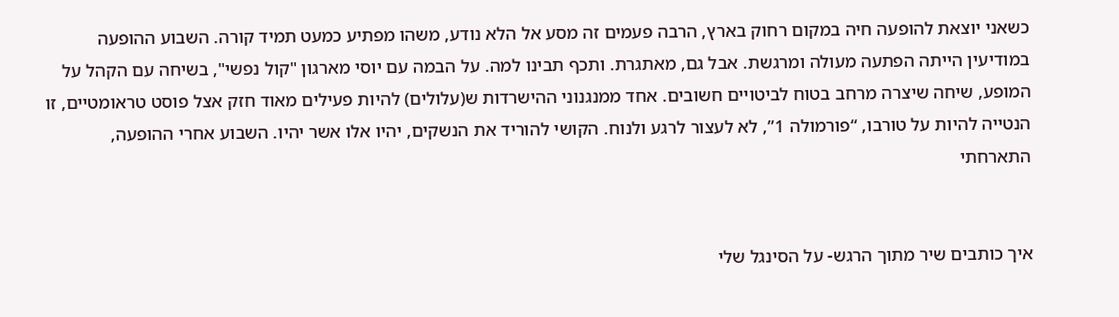כשאני יוצאת להופעה חיה במקום רחוק בארץ, הרבה פעמים זה מסע אל הלא נודע, משהו מפתיע כמעט תמיד קורה. השבוע ההופעה במודיעין הייתה הפתעה מעולה ומרגשת. אבל גם, מאתגרת. ותכף תבינו למה. על הבמה עם יוסי מארגון "קול נפשי", בשיחה עם הקהל על המופע, שיחה שיצרה מרחב בטוח לביטויים חשובים. אחד ממנגנוני ההישרדות ש(עלולים) להיות פעילים מאוד חזק אצל פוסט טראומטיים, זו הנטייה להיות על טורבו, “פורמולה 1”, לא לעצור לרגע ולנוח. הקושי להוריד את הנשקים, יהיו אלו אשר יהיו. השבוע אחרי ההופעה, התארחתי


איך כותבים שיר מתוך הרגש- על הסינגל שלי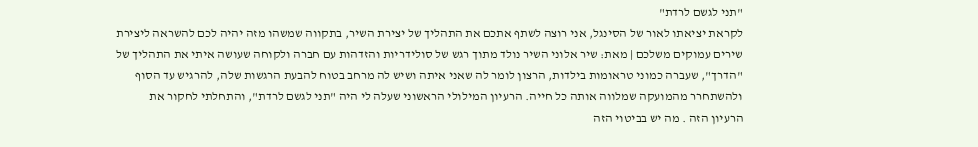"תני לגשם לרדת"
לקראת יציאתו לאור של הסינגל, אני רוצה לשתף אתכם את התהליך של יצירת השיר, בתקווה שמשהו מזה יהיה לכם להשראה ליצירת שירים עמוקים משלכם | מאת: שיר אלוני השיר נולד מתוך רגש של סולידריות והזדהות עם חברה ולקוחה שעושה איתי את התהליך של "הדרך", שעברה כמוני טראומות בילדות, הרצון לומר לה שאני איתה ושיש לה מרחב בטוח להבעת הרגשות שלה, להרגיש עד הסוף ולהשתחרר מהמועקה שמלווה אותה כל חייה. הרעיון המילולי הראשוני שעלה לי היה "תני לגשם לרדת", והתחלתי לחקור את הרעיון הזה . מה יש בביטוי הזה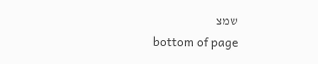שמצ
bottom of page